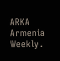ARKA Armenia Weekly․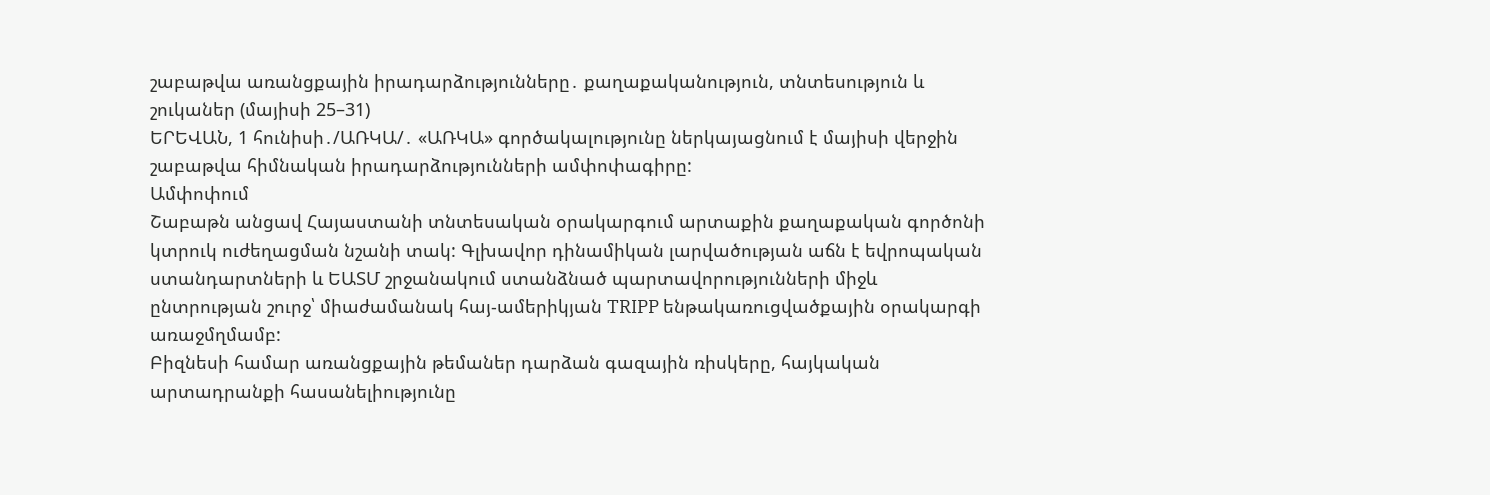շաբաթվա առանցքային իրադարձությունները․ քաղաքականություն, տնտեսություն և շուկաներ (մայիսի 25–31)
ԵՐԵՎԱՆ, 1 հունիսի․/ԱՌԿԱ/․ «ԱՌԿԱ» գործակալությունը ներկայացնում է մայիսի վերջին շաբաթվա հիմնական իրադարձությունների ամփոփագիրը:
Ամփոփում
Շաբաթն անցավ Հայաստանի տնտեսական օրակարգում արտաքին քաղաքական գործոնի կտրուկ ուժեղացման նշանի տակ: Գլխավոր դինամիկան լարվածության աճն է եվրոպական ստանդարտների և ԵԱՏՄ շրջանակում ստանձնած պարտավորությունների միջև ընտրության շուրջ՝ միաժամանակ հայ-ամերիկյան TRIPP ենթակառուցվածքային օրակարգի առաջմղմամբ:
Բիզնեսի համար առանցքային թեմաներ դարձան գազային ռիսկերը, հայկական արտադրանքի հասանելիությունը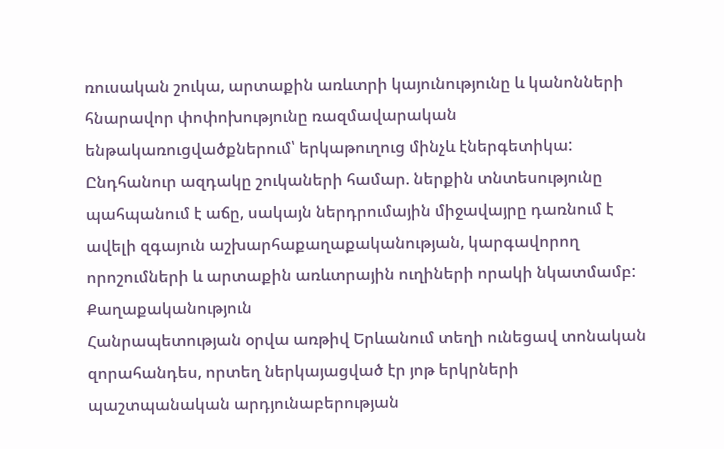ռուսական շուկա, արտաքին առևտրի կայունությունը և կանոնների հնարավոր փոփոխությունը ռազմավարական ենթակառուցվածքներում՝ երկաթուղուց մինչև էներգետիկա:
Ընդհանուր ազդակը շուկաների համար. ներքին տնտեսությունը պահպանում է աճը, սակայն ներդրումային միջավայրը դառնում է ավելի զգայուն աշխարհաքաղաքականության, կարգավորող որոշումների և արտաքին առևտրային ուղիների որակի նկատմամբ:
Քաղաքականություն
Հանրապետության օրվա առթիվ Երևանում տեղի ունեցավ տոնական զորահանդես, որտեղ ներկայացված էր յոթ երկրների պաշտպանական արդյունաբերության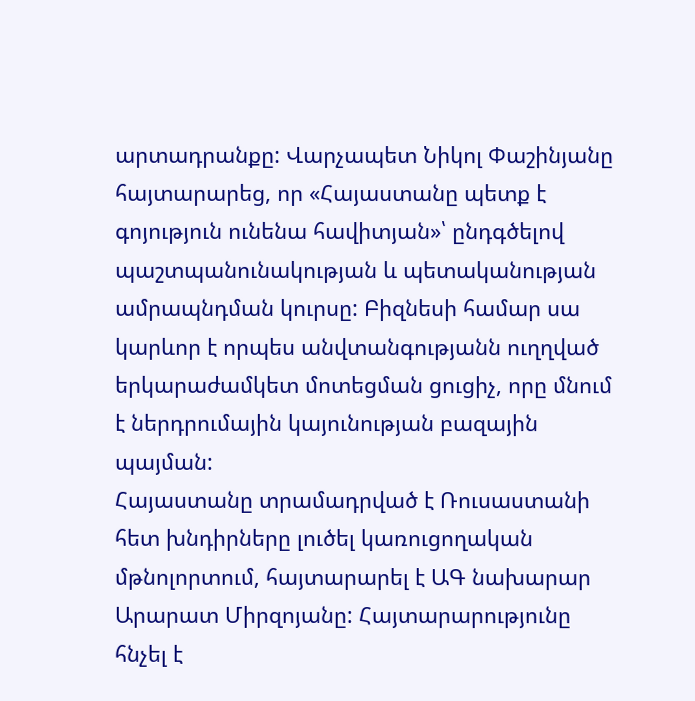արտադրանքը: Վարչապետ Նիկոլ Փաշինյանը հայտարարեց, որ «Հայաստանը պետք է գոյություն ունենա հավիտյան»՝ ընդգծելով պաշտպանունակության և պետականության ամրապնդման կուրսը: Բիզնեսի համար սա կարևոր է որպես անվտանգությանն ուղղված երկարաժամկետ մոտեցման ցուցիչ, որը մնում է ներդրումային կայունության բազային պայման:
Հայաստանը տրամադրված է Ռուսաստանի հետ խնդիրները լուծել կառուցողական մթնոլորտում, հայտարարել է ԱԳ նախարար Արարատ Միրզոյանը: Հայտարարությունը հնչել է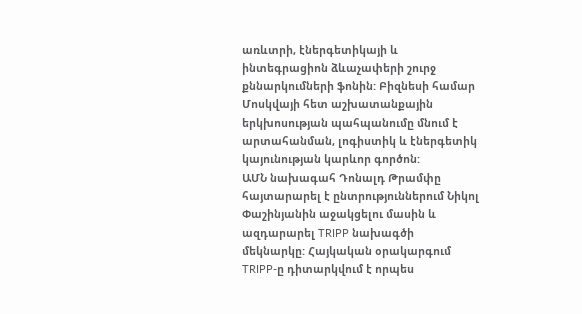առևտրի, էներգետիկայի և ինտեգրացիոն ձևաչափերի շուրջ քննարկումների ֆոնին: Բիզնեսի համար Մոսկվայի հետ աշխատանքային երկխոսության պահպանումը մնում է արտահանման, լոգիստիկ և էներգետիկ կայունության կարևոր գործոն:
ԱՄՆ նախագահ Դոնալդ Թրամփը հայտարարել է ընտրություններում Նիկոլ Փաշինյանին աջակցելու մասին և ազդարարել TRIPP նախագծի մեկնարկը: Հայկական օրակարգում TRIPP-ը դիտարկվում է որպես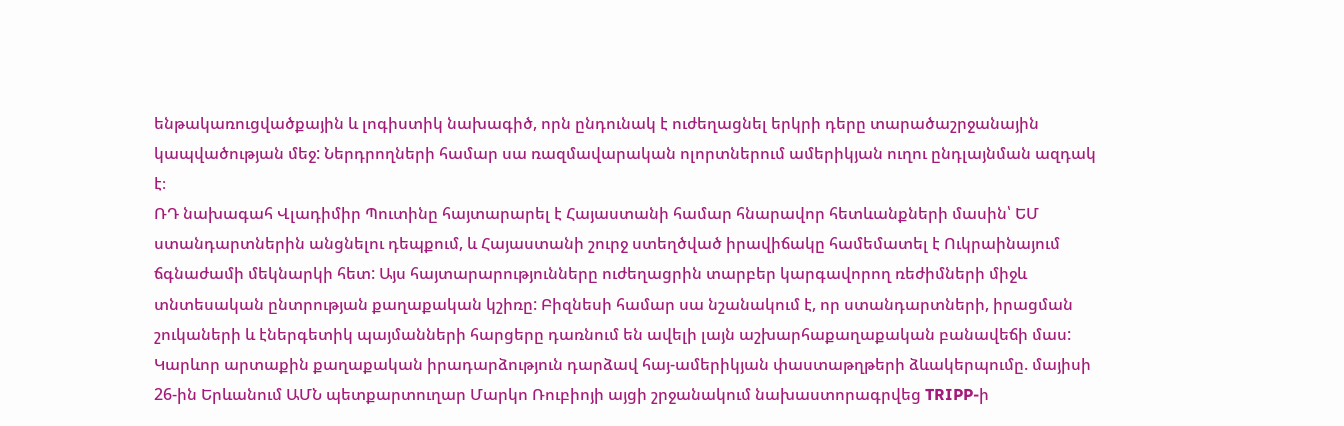ենթակառուցվածքային և լոգիստիկ նախագիծ, որն ընդունակ է ուժեղացնել երկրի դերը տարածաշրջանային կապվածության մեջ: Ներդրողների համար սա ռազմավարական ոլորտներում ամերիկյան ուղու ընդլայնման ազդակ է։
ՌԴ նախագահ Վլադիմիր Պուտինը հայտարարել է Հայաստանի համար հնարավոր հետևանքների մասին՝ ԵՄ ստանդարտներին անցնելու դեպքում, և Հայաստանի շուրջ ստեղծված իրավիճակը համեմատել է Ուկրաինայում ճգնաժամի մեկնարկի հետ: Այս հայտարարությունները ուժեղացրին տարբեր կարգավորող ռեժիմների միջև տնտեսական ընտրության քաղաքական կշիռը: Բիզնեսի համար սա նշանակում է, որ ստանդարտների, իրացման շուկաների և էներգետիկ պայմանների հարցերը դառնում են ավելի լայն աշխարհաքաղաքական բանավեճի մաս:
Կարևոր արտաքին քաղաքական իրադարձություն դարձավ հայ-ամերիկյան փաստաթղթերի ձևակերպումը. մայիսի 26-ին Երևանում ԱՄՆ պետքարտուղար Մարկո Ռուբիոյի այցի շրջանակում նախաստորագրվեց TRIPP-ի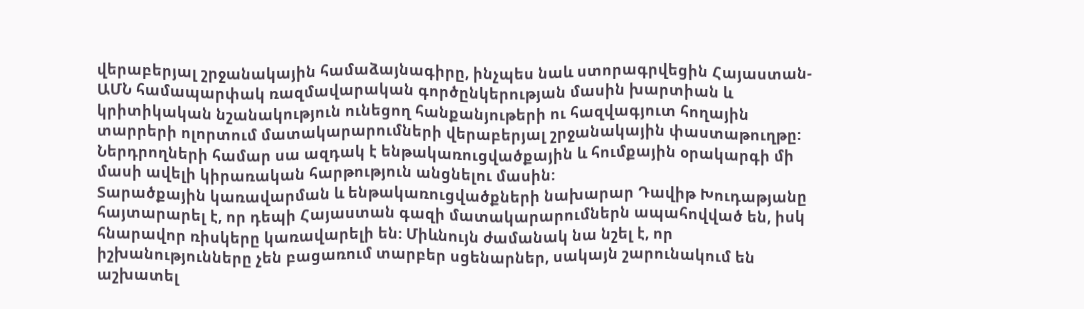վերաբերյալ շրջանակային համաձայնագիրը, ինչպես նաև ստորագրվեցին Հայաստան-ԱՄՆ համապարփակ ռազմավարական գործընկերության մասին խարտիան և կրիտիկական նշանակություն ունեցող հանքանյութերի ու հազվագյուտ հողային տարրերի ոլորտում մատակարարումների վերաբերյալ շրջանակային փաստաթուղթը: Ներդրողների համար սա ազդակ է ենթակառուցվածքային և հումքային օրակարգի մի մասի ավելի կիրառական հարթություն անցնելու մասին:
Տարածքային կառավարման և ենթակառուցվածքների նախարար Դավիթ Խուդաթյանը հայտարարել է, որ դեպի Հայաստան գազի մատակարարումներն ապահովված են, իսկ հնարավոր ռիսկերը կառավարելի են: Միևնույն ժամանակ նա նշել է, որ իշխանությունները չեն բացառում տարբեր սցենարներ, սակայն շարունակում են աշխատել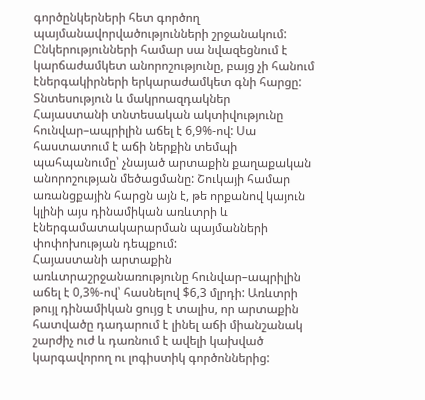գործընկերների հետ գործող պայմանավորվածությունների շրջանակում: Ընկերությունների համար սա նվազեցնում է կարճաժամկետ անորոշությունը, բայց չի հանում էներգակիրների երկարաժամկետ գնի հարցը:
Տնտեսություն և մակրոազդակներ
Հայաստանի տնտեսական ակտիվությունը հունվար–ապրիլին աճել է 6,9%-ով: Սա հաստատում է աճի ներքին տեմպի պահպանումը՝ չնայած արտաքին քաղաքական անորոշության մեծացմանը: Շուկայի համար առանցքային հարցն այն է, թե որքանով կայուն կլինի այս դինամիկան առևտրի և էներգամատակարարման պայմանների փոփոխության դեպքում:
Հայաստանի արտաքին առևտրաշրջանառությունը հունվար–ապրիլին աճել է 0,3%-ով՝ հասնելով $6,3 մլրդի: Առևտրի թույլ դինամիկան ցույց է տալիս, որ արտաքին հատվածը դադարում է լինել աճի միանշանակ շարժիչ ուժ և դառնում է ավելի կախված կարգավորող ու լոգիստիկ գործոններից: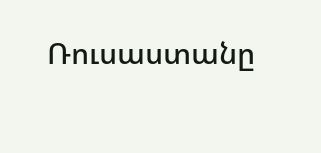Ռուսաստանը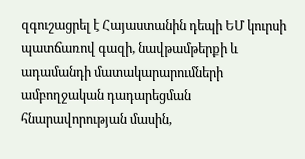զգուշացրել է Հայաստանին դեպի ԵՄ կուրսի պատճառով գազի, նավթամթերքի և ադամանդի մատակարարումների ամբողջական դադարեցման հնարավորության մասին,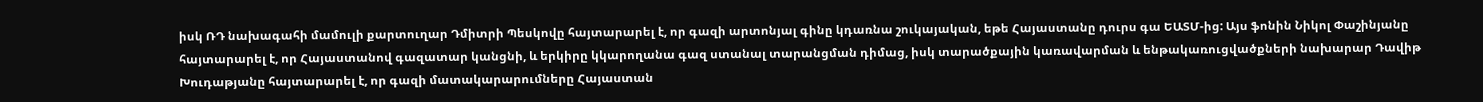իսկ ՌԴ նախագահի մամուլի քարտուղար Դմիտրի Պեսկովը հայտարարել է, որ գազի արտոնյալ գինը կդառնա շուկայական, եթե Հայաստանը դուրս գա ԵԱՏՄ-ից: Այս ֆոնին Նիկոլ Փաշինյանը հայտարարել է, որ Հայաստանով գազատար կանցնի, և երկիրը կկարողանա գազ ստանալ տարանցման դիմաց, իսկ տարածքային կառավարման և ենթակառուցվածքների նախարար Դավիթ Խուդաթյանը հայտարարել է, որ գազի մատակարարումները Հայաստան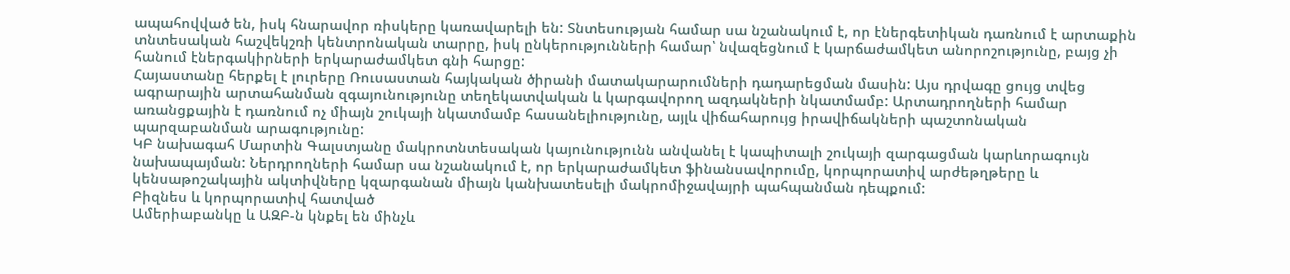ապահովված են, իսկ հնարավոր ռիսկերը կառավարելի են: Տնտեսության համար սա նշանակում է, որ էներգետիկան դառնում է արտաքին տնտեսական հաշվեկշռի կենտրոնական տարրը, իսկ ընկերությունների համար՝ նվազեցնում է կարճաժամկետ անորոշությունը, բայց չի հանում էներգակիրների երկարաժամկետ գնի հարցը:
Հայաստանը հերքել է լուրերը Ռուսաստան հայկական ծիրանի մատակարարումների դադարեցման մասին: Այս դրվագը ցույց տվեց ագրարային արտահանման զգայունությունը տեղեկատվական և կարգավորող ազդակների նկատմամբ: Արտադրողների համար առանցքային է դառնում ոչ միայն շուկայի նկատմամբ հասանելիությունը, այլև վիճահարույց իրավիճակների պաշտոնական պարզաբանման արագությունը:
ԿԲ նախագահ Մարտին Գալստյանը մակրոտնտեսական կայունությունն անվանել է կապիտալի շուկայի զարգացման կարևորագույն նախապայման: Ներդրողների համար սա նշանակում է, որ երկարաժամկետ ֆինանսավորումը, կորպորատիվ արժեթղթերը և կենսաթոշակային ակտիվները կզարգանան միայն կանխատեսելի մակրոմիջավայրի պահպանման դեպքում:
Բիզնես և կորպորատիվ հատված
Ամերիաբանկը և ԱԶԲ-ն կնքել են մինչև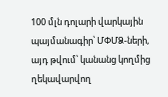100 մլն դոլարի վարկային պայմանագիր՝ ՄՓՄՁ-ների, այդ թվում՝ կանանց կողմից ղեկավարվող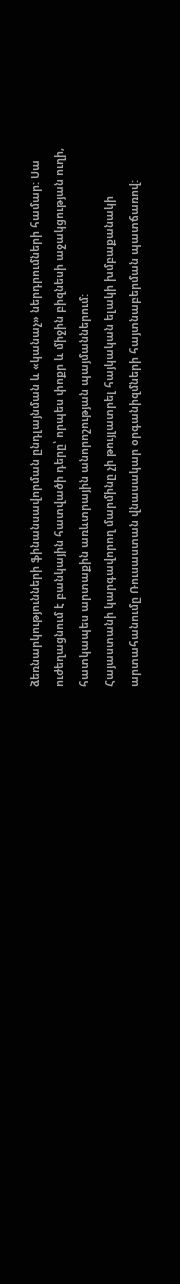ձեռնարկությունների ֆինանսավորման ընդլայնման և «կանաչ» ներդրումների համար: Սա ուժեղացնում է բանկային հատվածի դերը՝ որպես փոքր և միջին բիզնեսի աջակցության ուղի, հատկապես արտաքին առևտրային անորոշության պայմաններում:
Հայաստանի կարգավորող մարմինը չի թույլատրել հայկական ելակի խմբաքանակի արտահանումը Ռուսաստան վնասակար օրգանիզմների հայտնաբերման պատճառով: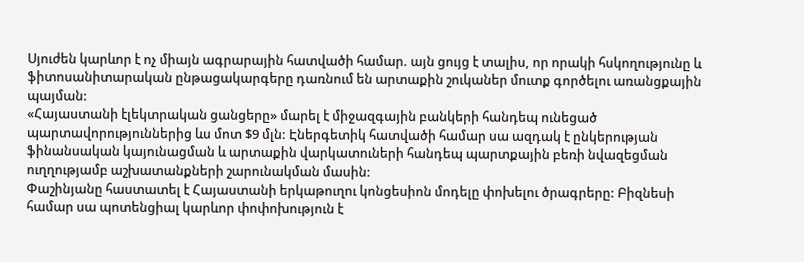Սյուժեն կարևոր է ոչ միայն ագրարային հատվածի համար. այն ցույց է տալիս, որ որակի հսկողությունը և ֆիտոսանիտարական ընթացակարգերը դառնում են արտաքին շուկաներ մուտք գործելու առանցքային պայման:
«Հայաստանի էլեկտրական ցանցերը» մարել է միջազգային բանկերի հանդեպ ունեցած պարտավորություններից ևս մոտ $9 մլն: Էներգետիկ հատվածի համար սա ազդակ է ընկերության ֆինանսական կայունացման և արտաքին վարկատուների հանդեպ պարտքային բեռի նվազեցման ուղղությամբ աշխատանքների շարունակման մասին:
Փաշինյանը հաստատել է Հայաստանի երկաթուղու կոնցեսիոն մոդելը փոխելու ծրագրերը: Բիզնեսի համար սա պոտենցիալ կարևոր փոփոխություն է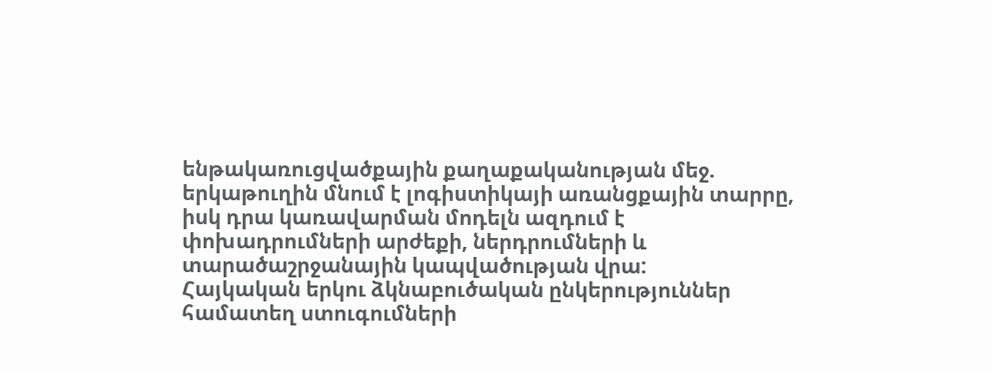ենթակառուցվածքային քաղաքականության մեջ. երկաթուղին մնում է լոգիստիկայի առանցքային տարրը, իսկ դրա կառավարման մոդելն ազդում է փոխադրումների արժեքի, ներդրումների և տարածաշրջանային կապվածության վրա:
Հայկական երկու ձկնաբուծական ընկերություններ համատեղ ստուգումների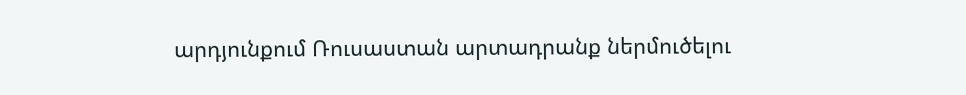արդյունքում Ռուսաստան արտադրանք ներմուծելու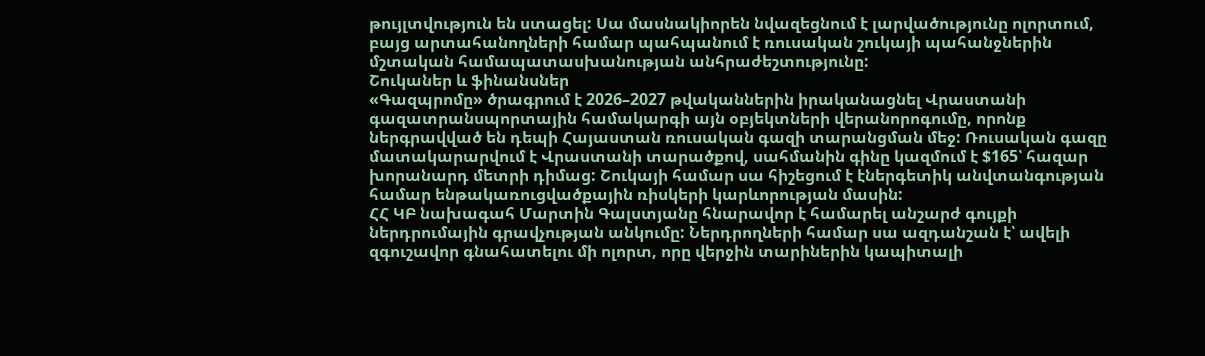թույլտվություն են ստացել: Սա մասնակիորեն նվազեցնում է լարվածությունը ոլորտում, բայց արտահանողների համար պահպանում է ռուսական շուկայի պահանջներին մշտական համապատասխանության անհրաժեշտությունը:
Շուկաներ և ֆինանսներ
«Գազպրոմը» ծրագրում է 2026–2027 թվականներին իրականացնել Վրաստանի գազատրանսպորտային համակարգի այն օբյեկտների վերանորոգումը, որոնք ներգրավված են դեպի Հայաստան ռուսական գազի տարանցման մեջ: Ռուսական գազը մատակարարվում է Վրաստանի տարածքով, սահմանին գինը կազմում է $165՝ հազար խորանարդ մետրի դիմաց: Շուկայի համար սա հիշեցում է էներգետիկ անվտանգության համար ենթակառուցվածքային ռիսկերի կարևորության մասին:
ՀՀ ԿԲ նախագահ Մարտին Գալստյանը հնարավոր է համարել անշարժ գույքի ներդրումային գրավչության անկումը: Ներդրողների համար սա ազդանշան է՝ ավելի զգուշավոր գնահատելու մի ոլորտ, որը վերջին տարիներին կապիտալի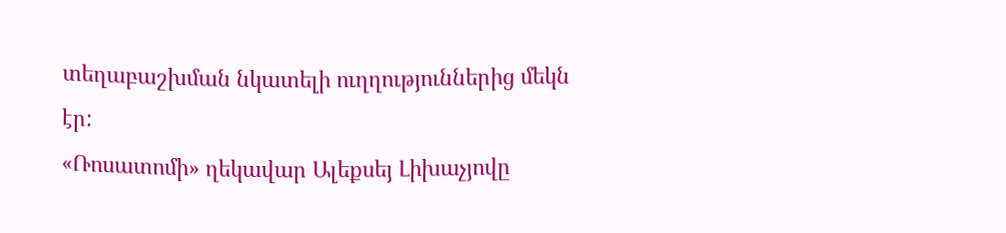տեղաբաշխման նկատելի ուղղություններից մեկն էր:
«Ռոսատոմի» ղեկավար Ալեքսեյ Լիխաչյովը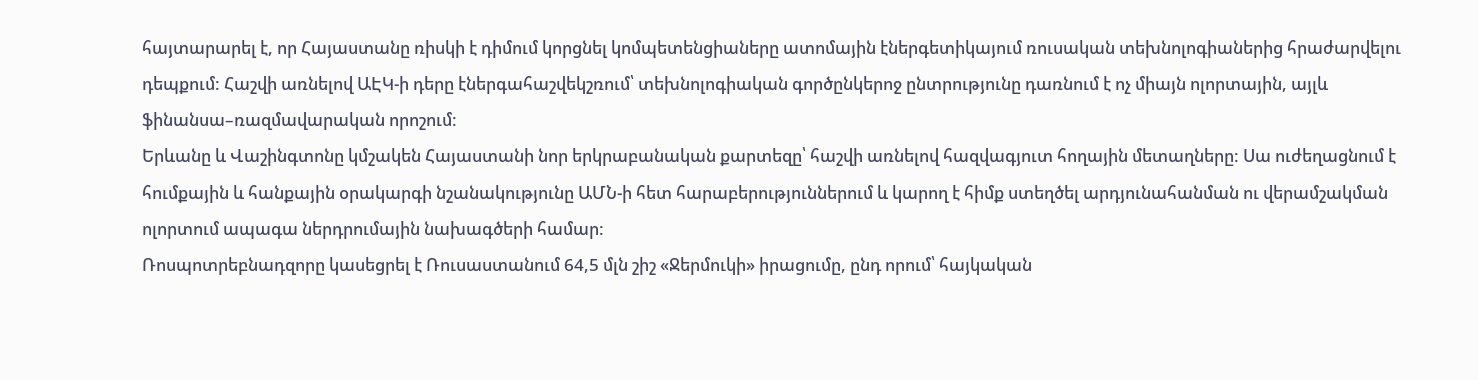հայտարարել է, որ Հայաստանը ռիսկի է դիմում կորցնել կոմպետենցիաները ատոմային էներգետիկայում ռուսական տեխնոլոգիաներից հրաժարվելու դեպքում: Հաշվի առնելով ԱԷԿ-ի դերը էներգահաշվեկշռում՝ տեխնոլոգիական գործընկերոջ ընտրությունը դառնում է ոչ միայն ոլորտային, այլև ֆինանսա–ռազմավարական որոշում:
Երևանը և Վաշինգտոնը կմշակեն Հայաստանի նոր երկրաբանական քարտեզը՝ հաշվի առնելով հազվագյուտ հողային մետաղները: Սա ուժեղացնում է հումքային և հանքային օրակարգի նշանակությունը ԱՄՆ-ի հետ հարաբերություններում և կարող է հիմք ստեղծել արդյունահանման ու վերամշակման ոլորտում ապագա ներդրումային նախագծերի համար:
Ռոսպոտրեբնադզորը կասեցրել է Ռուսաստանում 64,5 մլն շիշ «Ջերմուկի» իրացումը, ընդ որում՝ հայկական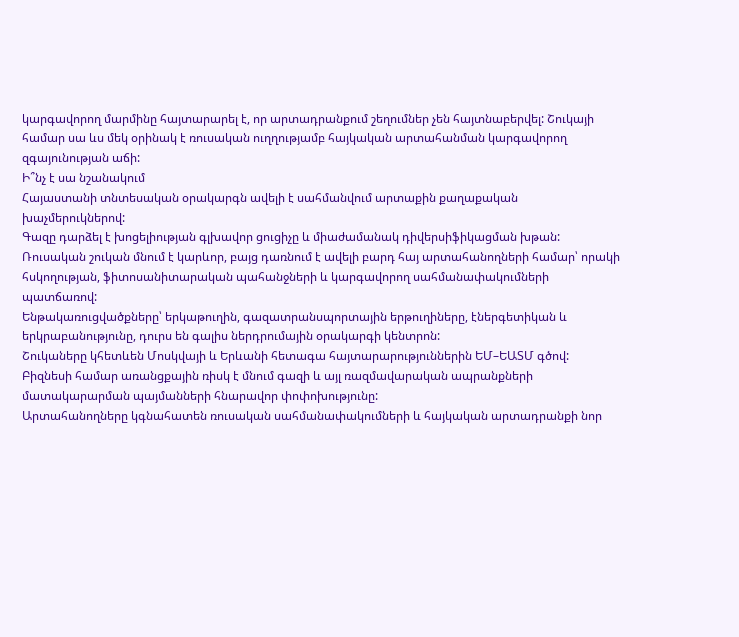կարգավորող մարմինը հայտարարել է, որ արտադրանքում շեղումներ չեն հայտնաբերվել: Շուկայի համար սա ևս մեկ օրինակ է ռուսական ուղղությամբ հայկական արտահանման կարգավորող զգայունության աճի:
Ի՞նչ է սա նշանակում
Հայաստանի տնտեսական օրակարգն ավելի է սահմանվում արտաքին քաղաքական խաչմերուկներով:
Գազը դարձել է խոցելիության գլխավոր ցուցիչը և միաժամանակ դիվերսիֆիկացման խթան:
Ռուսական շուկան մնում է կարևոր, բայց դառնում է ավելի բարդ հայ արտահանողների համար՝ որակի հսկողության, ֆիտոսանիտարական պահանջների և կարգավորող սահմանափակումների պատճառով:
Ենթակառուցվածքները՝ երկաթուղին, գազատրանսպորտային երթուղիները, էներգետիկան և երկրաբանությունը, դուրս են գալիս ներդրումային օրակարգի կենտրոն:
Շուկաները կհետևեն Մոսկվայի և Երևանի հետագա հայտարարություններին ԵՄ–ԵԱՏՄ գծով:
Բիզնեսի համար առանցքային ռիսկ է մնում գազի և այլ ռազմավարական ապրանքների մատակարարման պայմանների հնարավոր փոփոխությունը:
Արտահանողները կգնահատեն ռուսական սահմանափակումների և հայկական արտադրանքի նոր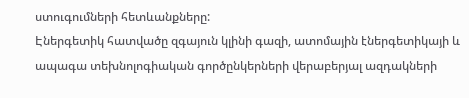ստուգումների հետևանքները:
Էներգետիկ հատվածը զգայուն կլինի գազի, ատոմային էներգետիկայի և ապագա տեխնոլոգիական գործընկերների վերաբերյալ ազդակների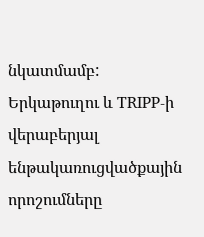նկատմամբ:
Երկաթուղու և TRIPP-ի վերաբերյալ ենթակառուցվածքային որոշումները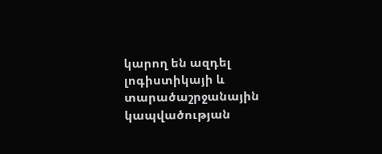կարող են ազդել լոգիստիկայի և տարածաշրջանային կապվածության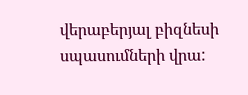վերաբերյալ բիզնեսի սպասումների վրա: